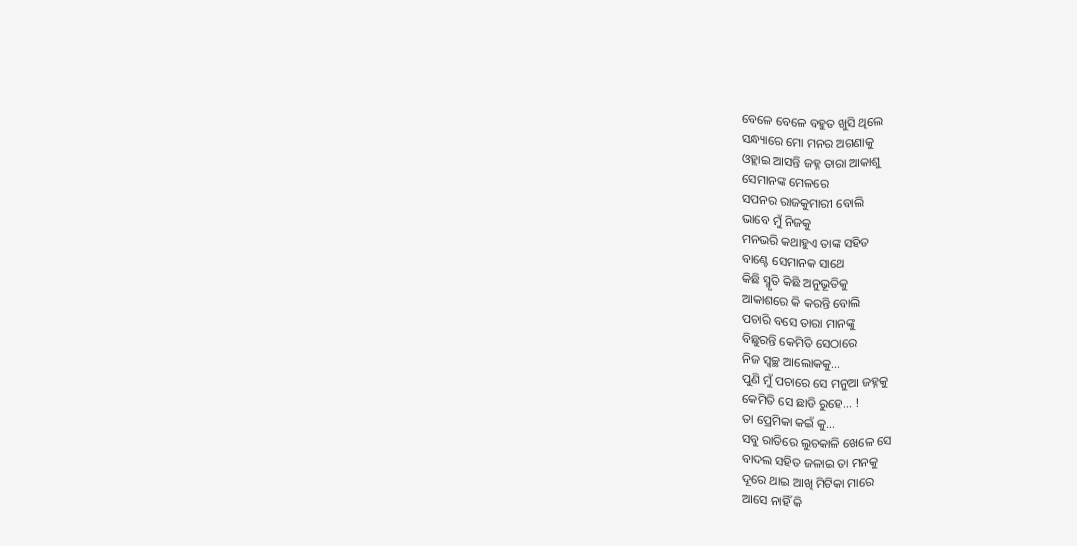ବେଳେ ବେଳେ ବହୁତ ଖୁସି ଥିଲେ
ସନ୍ଧ୍ୟାରେ ମୋ ମନର ଅଗଣାକୁ
ଓହ୍ଲାଇ ଆସନ୍ତି ଜହ୍ନ ତାରା ଆକାଶୁ
ସେମାନଙ୍କ ମେଳରେ
ସପନର ରାଜକୁମାରୀ ବୋଲି
ଭାବେ ମୁଁ ନିଜକୁ
ମନଭରି କଥାହୁଏ ତାଙ୍କ ସହିତ
ବାଣ୍ଟେ ସେମାନକ ସାଥେ
କିଛି ସ୍ମୃତି କିଛି ଅନୁଭୂତିକୁ
ଆକାଶରେ କି କରନ୍ତି ବୋଲି
ପଚାରି ବସେ ତାରା ମାନଙ୍କୁ
ବିଛୁରନ୍ତି କେମିତି ସେଠାରେ
ନିଜ ସ୍ଵଚ୍ଛ ଆଲୋକକୁ...
ପୁଣି ମୁଁ ପଚାରେ ସେ ମନୁଆ ଜହ୍ନକୁ
କେମିତି ସେ ଛାଡି ରୁହେ... !
ତା ପ୍ରେମିକା କଇଁ କୁ...
ସବୁ ରାତିରେ ଲୁଚକାଳି ଖେଳେ ସେ
ବାଦଲ ସହିତ ଜଳାଇ ତା ମନକୁ
ଦୂରେ ଥାଇ ଆଖି ମିଟିକା ମାରେ
ଆସେ ନାହିଁ କି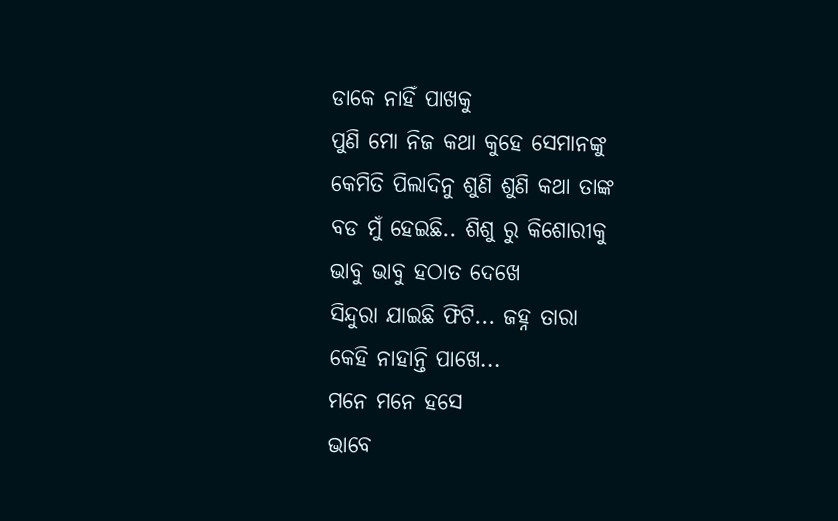ଡାକେ ନାହିଁ ପାଖକୁ
ପୁଣି ମୋ ନିଜ କଥା କୁହେ ସେମାନଙ୍କୁ
କେମିତି ପିଲାଦିନୁ ଶୁଣି ଶୁଣି କଥା ତାଙ୍କ
ବଡ ମୁଁ ହେଇଛି.. ଶିଶୁ ରୁ କିଶୋରୀକୁ
ଭାବୁ ଭାବୁ ହଠାତ ଦେଖେ
ସିନ୍ଦୁରା ଯାଇଛି ଫିଟି... ଜହ୍ନ ତାରା
କେହି ନାହାନ୍ତି ପାଖେ...
ମନେ ମନେ ହସେ
ଭାବେ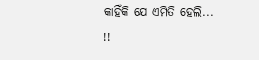କାହିଁକି ଯେ ଏମିତି ହେଲି... !!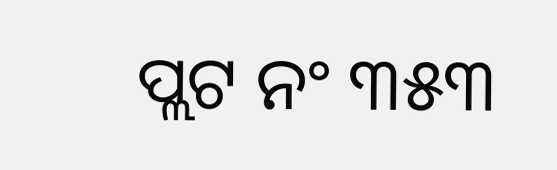ପ୍ଲଟ ନଂ ୩୫୩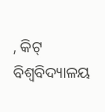, କିଟ୍ ବିଶ୍ୱବିଦ୍ୟାଳୟ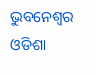ଭୁବନେଶ୍ୱର ଓଡିଶା